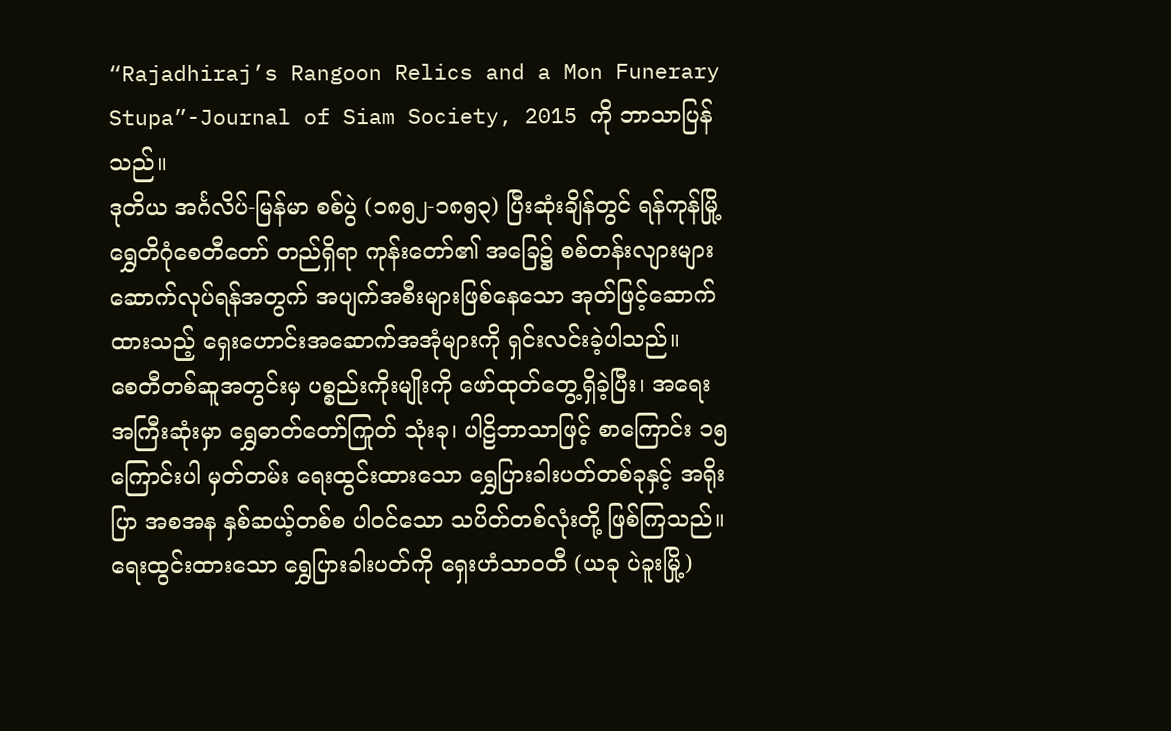“Rajadhiraj’s Rangoon Relics and a Mon Funerary Stupa”-Journal of Siam Society, 2015 ကို ဘာသာပြန်သည်။
ဒုတိယ အင်္ဂလိပ်-မြန်မာ စစ်ပွဲ (၁၈၅၂-၁၈၅၃) ပြီးဆုံးချိန်တွင် ရန်ကုန်မြို့ ရွှေတိဂုံစေတီတော် တည်ရှိရာ ကုန်းတော်၏ အခြေ၌ စစ်တန်းလျားများ ဆောက်လုပ်ရန်အတွက် အပျက်အစီးများဖြစ်နေသော အုတ်ဖြင့်ဆောက်ထားသည့် ရှေးဟောင်းအဆောက်အအုံများကို ရှင်းလင်းခဲ့ပါသည်။
စေတီတစ်ဆူအတွင်းမှ ပစ္စည်းကိုးမျိုးကို ဖော်ထုတ်တွေ့ရှိခဲ့ပြီး၊ အရေးအကြီးဆုံးမှာ ရွှေဓာတ်တော်ကြုတ် သုံးခု၊ ပါဠိဘာသာဖြင့် စာကြောင်း ၁၅ ကြောင်းပါ မှတ်တမ်း ရေးထွင်းထားသော ရွှေပြားခါးပတ်တစ်ခုနှင့် အရိုးပြာ အစအန နှစ်ဆယ့်တစ်စ ပါဝင်သော သပိတ်တစ်လုံးတို့ ဖြစ်ကြသည်။
ရေးထွင်းထားသော ရွှေပြားခါးပတ်ကို ရှေးဟံသာဝတီ (ယခု ပဲခူးမြို့)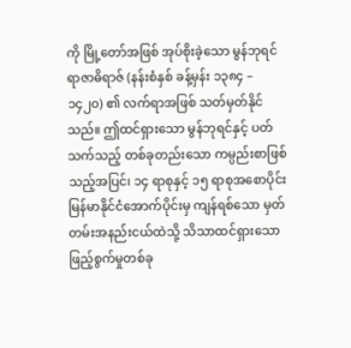ကို မြို့တော်အဖြစ် အုပ်စိုးခဲ့သော မွန်ဘုရင် ရာဇာဓိရာဇ် (နန်းစံနှစ် ခန့်မှန်း ၁၃၈၄ – ၁၄၂၀) ၏ လက်ရာအဖြစ် သတ်မှတ်နိုင်သည်။ ဤထင်ရှားသော မွန်ဘုရင်နှင့် ပတ်သက်သည့် တစ်ခုတည်းသော ကမ္ပည်းစာဖြစ်သည့်အပြင်၊ ၁၄ ရာစုနှင့် ၁၅ ရာစုအစောပိုင်း မြန်မာနိုင်ငံအောက်ပိုင်းမှ ကျန်ရစ်သော မှတ်တမ်းအနည်းငယ်ထဲသို့ သိသာထင်ရှားသော ဖြည့်စွက်မှုတစ်ခု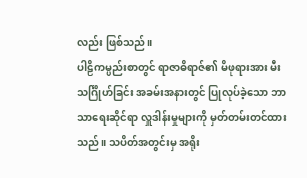လည်း ဖြစ်သည်။
ပါဠိကမ္ပည်းစာတွင် ရာဇာဓိရာဇ်၏ မိဖုရားအား မီးသင်္ဂြိုဟ်ခြင်း အခမ်းအနားတွင် ပြုလုပ်ခဲ့သော ဘာသာရေးဆိုင်ရာ လှူဒါန်းမှုများကို မှတ်တမ်းတင်ထားသည်။ သပိတ်အတွင်းမှ အရိုး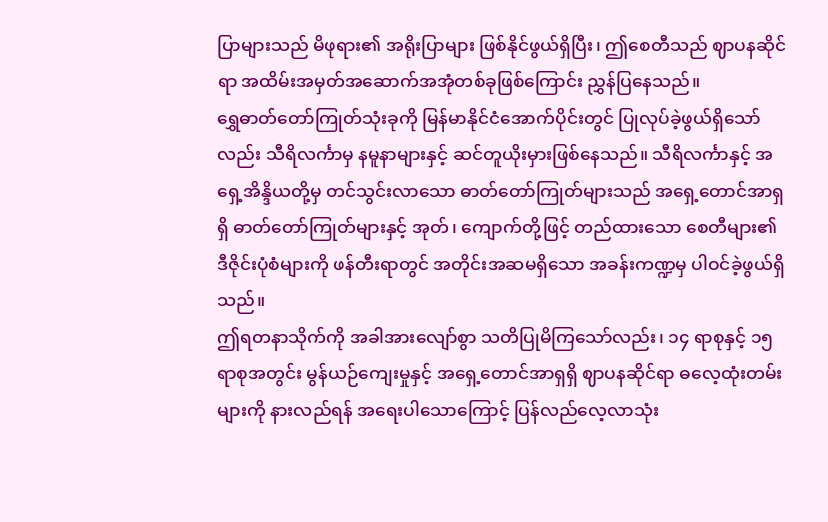ပြာများသည် မိဖုရား၏ အရိုးပြာများ ဖြစ်နိုင်ဖွယ်ရှိပြီး၊ ဤစေတီသည် ဈာပနဆိုင်ရာ အထိမ်းအမှတ်အဆောက်အအုံတစ်ခုဖြစ်ကြောင်း ညွှန်ပြနေသည်။
ရွှေဓာတ်တော်ကြုတ်သုံးခုကို မြန်မာနိုင်ငံအောက်ပိုင်းတွင် ပြုလုပ်ခဲ့ဖွယ်ရှိသော်လည်း သီရိလင်္ကာမှ နမူနာများနှင့် ဆင်တူယိုးမှားဖြစ်နေသည်။ သီရိလင်္ကာနှင့် အရှေ့အိန္ဒိယတို့မှ တင်သွင်းလာသော ဓာတ်တော်ကြုတ်များသည် အရှေ့တောင်အာရှရှိ ဓာတ်တော်ကြုတ်များနှင့် အုတ်၊ ကျောက်တို့ဖြင့် တည်ထားသော စေတီများ၏ ဒီဇိုင်းပုံစံများကို ဖန်တီးရာတွင် အတိုင်းအဆမရှိသော အခန်းကဏ္ဍမှ ပါဝင်ခဲ့ဖွယ်ရှိသည်။
ဤရတနာသိုက်ကို အခါအားလျော်စွာ သတိပြုမိကြသော်လည်း၊ ၁၄ ရာစုနှင့် ၁၅ ရာစုအတွင်း မွန်ယဉ်ကျေးမှုနှင့် အရှေ့တောင်အာရှရှိ ဈာပနဆိုင်ရာ ဓလေ့ထုံးတမ်းများကို နားလည်ရန် အရေးပါသောကြောင့် ပြန်လည်လေ့လာသုံး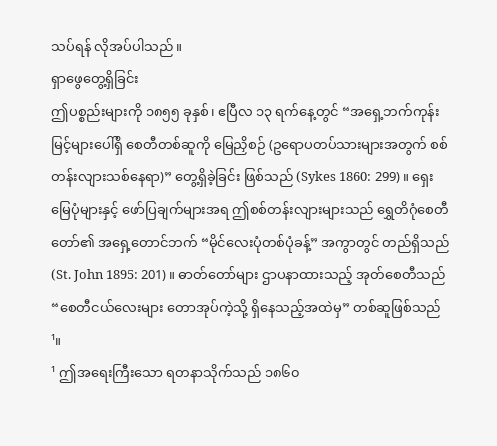သပ်ရန် လိုအပ်ပါသည်။
ရှာဖွေတွေ့ရှိခြင်း
ဤပစ္စည်းများကို ၁၈၅၅ ခုနှစ်၊ ဧပြီလ ၁၃ ရက်နေ့တွင် “အရှေ့ဘက်ကုန်းမြင့်များပေါ်ရှိ စေတီတစ်ဆူကို မြေညှိစဉ် (ဥရောပတပ်သားများအတွက် စစ်တန်းလျားသစ်နေရာ)” တွေ့ရှိခဲ့ခြင်း ဖြစ်သည် (Sykes 1860: 299)။ ရှေးမြေပုံများနှင့် ဖော်ပြချက်များအရ ဤစစ်တန်းလျားများသည် ရွှေတိဂုံစေတီတော်၏ အရှေ့တောင်ဘက် “မိုင်လေးပုံတစ်ပုံခန့်” အကွာတွင် တည်ရှိသည် (St. John 1895: 201)။ ဓာတ်တော်များ ဌာပနာထားသည့် အုတ်စေတီသည် “စေတီငယ်လေးများ တောအုပ်ကဲ့သို့ ရှိနေသည့်အထဲမှ” တစ်ဆူဖြစ်သည်¹။
¹ ဤအရေးကြီးသော ရတနာသိုက်သည် ၁၈၆၀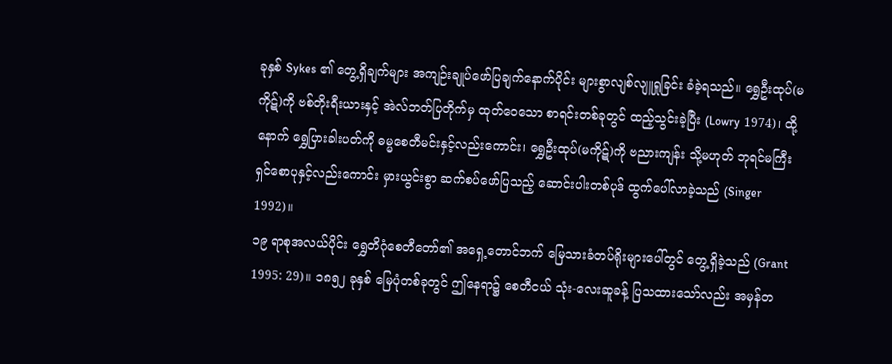ခုနှစ် Sykes ၏ တွေ့ရှိချက်များ အကျဉ်းချုပ်ဖော်ပြချက်နောက်ပိုင်း များစွာလျစ်လျူရှုခြင်း ခံခဲ့ရသည်။ ရွှေဦးထုပ်(မကိုဋ်)ကို ဗစ်တိုးရီးယားနှင့် အဲလ်ဘတ်ပြတိုက်မှ ထုတ်ဝေသော စာရင်းတစ်ခုတွင် ထည့်သွင်းခဲ့ပြီး (Lowry 1974)၊ ထို့နောက် ရွှေပြားခါးပတ်ကို ဓမ္မစေတီမင်းနှင့်လည်းကောင်း၊ ရွှေဦးထုပ်(မကိုဋ်)ကို ဗညားကျန်း သို့မဟုတ် ဘုရင်မကြီး ရှင်စောပုနှင့်လည်းကောင်း မှားယွင်းစွာ ဆက်စပ်ဖော်ပြသည့် ဆောင်းပါးတစ်ပုဒ် ထွက်ပေါ်လာခဲ့သည် (Singer 1992)။
၁၉ ရာစုအလယ်ပိုင်း ရွှေတိဂုံစေတီတော်၏ အရှေ့တောင်ဘက် မြေသားခံတပ်ရိုးများပေါ်တွင် တွေ့ရှိခဲ့သည် (Grant 1995: 29)။ ၁၈၅၂ ခုနှစ် မြေပုံတစ်ခုတွင် ဤနေရာ၌ စေတီငယ် သုံး-လေးဆူခန့် ပြသထားသော်လည်း အမှန်တ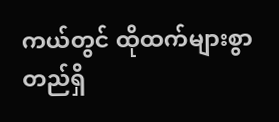ကယ်တွင် ထိုထက်များစွာ တည်ရှိ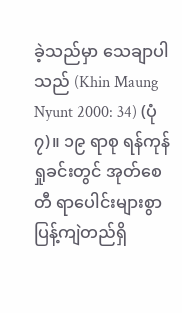ခဲ့သည်မှာ သေချာပါသည် (Khin Maung Nyunt 2000: 34) (ပုံ ၇)။ ၁၉ ရာစု ရန်ကုန်ရှုခင်းတွင် အုတ်စေတီ ရာပေါင်းများစွာ ပြန့်ကျဲတည်ရှိ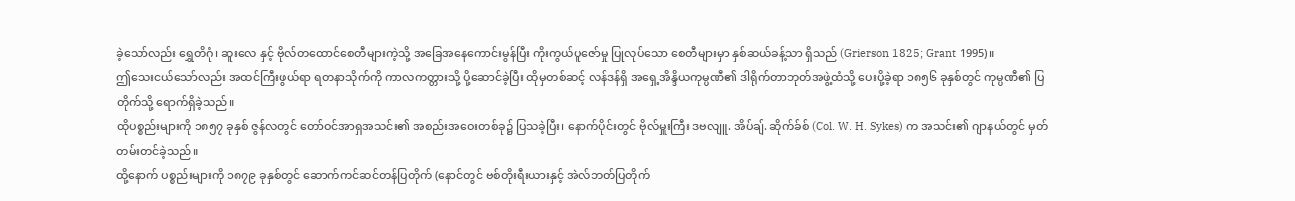ခဲ့သော်လည်း ရွှေတိဂုံ၊ ဆူးလေ နှင့် ဗိုလ်တထောင်စေတီများကဲ့သို့ အခြေအနေကောင်းမွန်ပြီး ကိုးကွယ်ပူဇော်မှု ပြုလုပ်သော စေတီများမှာ နှစ်ဆယ်ခန့်သာ ရှိသည် (Grierson 1825; Grant 1995)။
ဤသေးငယ်သော်လည်း အထင်ကြီးဖွယ်ရာ ရတနာသိုက်ကို ကာလကတ္တားသို့ ပို့ဆောင်ခဲ့ပြီး ထိုမှတစ်ဆင့် လန်ဒန်ရှိ အရှေ့အိန္ဒိယကုမ္ပဏီ၏ ဒါရိုက်တာဘုတ်အဖွဲ့ထံသို့ ပေးပို့ခဲ့ရာ ၁၈၅၆ ခုနှစ်တွင် ကုမ္ပဏီ၏ ပြတိုက်သို့ ရောက်ရှိခဲ့သည်။
ထိုပစ္စည်းများကို ၁၈၅၇ ခုနှစ် ဇွန်လတွင် တော်ဝင်အာရှအသင်း၏ အစည်းအဝေးတစ်ခု၌ ပြသခဲ့ပြီး၊ နောက်ပိုင်းတွင် ဗိုလ်မှူးကြီး ဒဗလျူ. အိပ်ချ်. ဆိုက်ခ်စ် (Col. W. H. Sykes) က အသင်း၏ ဂျာနယ်တွင် မှတ်တမ်းတင်ခဲ့သည်။
ထို့နောက် ပစ္စည်းများကို ၁၈၇၉ ခုနှစ်တွင် ဆောက်ကင်ဆင်တန်ပြတိုက် (နောင်တွင် ဗစ်တိုးရီးယားနှင့် အဲလ်ဘတ်ပြတိုက်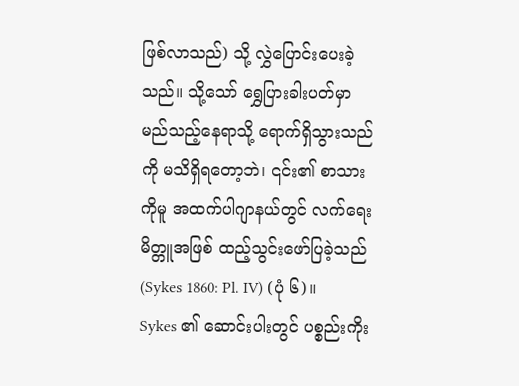ဖြစ်လာသည်) သို့ လွှဲပြောင်းပေးခဲ့သည်။ သို့သော် ရွှေပြားခါးပတ်မှာ မည်သည့်နေရာသို့ ရောက်ရှိသွားသည်ကို မသိရှိရတော့ဘဲ၊ ၎င်း၏ စာသားကိုမူ အထက်ပါဂျာနယ်တွင် လက်ရေးမိတ္တူအဖြစ် ထည့်သွင်းဖော်ပြခဲ့သည် (Sykes 1860: Pl. IV) (ပုံ ၆)။
Sykes ၏ ဆောင်းပါးတွင် ပစ္စည်းကိုး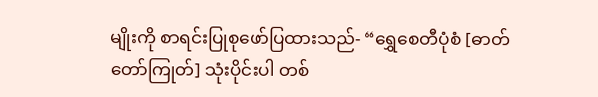မျိုးကို စာရင်းပြုစုဖော်ပြထားသည်- “ရွှေစေတီပုံစံ [ဓာတ်တော်ကြုတ်] သုံးပိုင်းပါ တစ်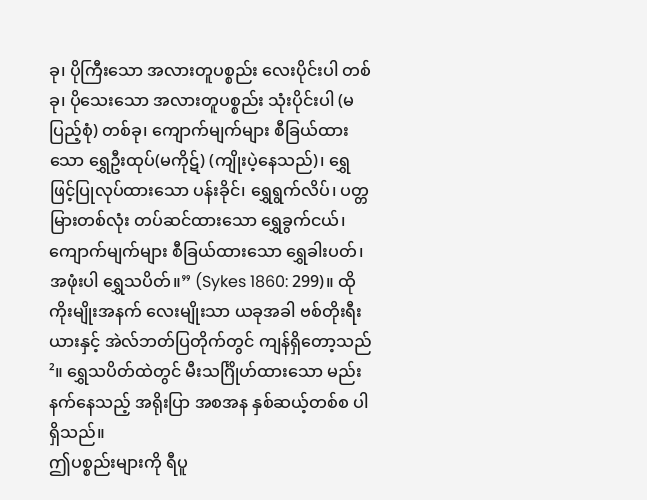ခု၊ ပိုကြီးသော အလားတူပစ္စည်း လေးပိုင်းပါ တစ်ခု၊ ပိုသေးသော အလားတူပစ္စည်း သုံးပိုင်းပါ (မပြည့်စုံ) တစ်ခု၊ ကျောက်မျက်များ စီခြယ်ထားသော ရွှေဦးထုပ်(မကိုဋ်) (ကျိုးပဲ့နေသည်)၊ ရွှေဖြင့်ပြုလုပ်ထားသော ပန်းခိုင်၊ ရွှေရွက်လိပ်၊ ပတ္တမြားတစ်လုံး တပ်ဆင်ထားသော ရွှေခွက်ငယ်၊ ကျောက်မျက်များ စီခြယ်ထားသော ရွှေခါးပတ်၊ အဖုံးပါ ရွှေသပိတ်။” (Sykes 1860: 299)။ ထိုကိုးမျိုးအနက် လေးမျိုးသာ ယခုအခါ ဗစ်တိုးရီးယားနှင့် အဲလ်ဘတ်ပြတိုက်တွင် ကျန်ရှိတော့သည်²။ ရွှေသပိတ်ထဲတွင် မီးသင်္ဂြိုဟ်ထားသော မည်းနက်နေသည့် အရိုးပြာ အစအန နှစ်ဆယ့်တစ်စ ပါရှိသည်။
ဤပစ္စည်းများကို ရီပူ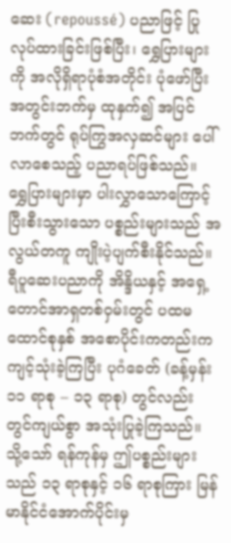ဆေး (repoussé) ပညာဖြင့် ပြုလုပ်ထားခြင်းဖြစ်ပြီး၊ ရွှေပြားများကို အလိုရှိရာပုံစံအတိုင်း ပုံဖော်ပြီး အတွင်းဘက်မှ ထုနှက်၍ အပြင်ဘက်တွင် ရုပ်ကြွအလှဆင်များ ပေါ်လာစေသည့် ပညာရပ်ဖြစ်သည်။
ရွှေပြားများမှာ ပါးလွှာသောကြောင့် ပြီးစီးသွားသော ပစ္စည်းများသည် အလွယ်တကူ ကျိုးပဲ့ပျက်စီးနိုင်သည်။ ရီပူဆေးပညာကို အိန္ဒိယနှင့် အရှေ့တောင်အာရှတစ်ဝှမ်းတွင် ပထမထောင်စုနှစ် အစောပိုင်းကတည်းက ကျင့်သုံးခဲ့ကြပြီး ပုဂံခေတ် (ခန့်မှန်း ၁၁ ရာစု – ၁၃ ရာစု) တွင်လည်း တွင်ကျယ်စွာ အသုံးပြုခဲ့ကြသည်။
သို့သော် ရန်ကုန်မှ ဤပစ္စည်းများသည် ၁၃ ရာစုနှင့် ၁၆ ရာစုကြား မြန်မာနိုင်ငံအောက်ပိုင်းမှ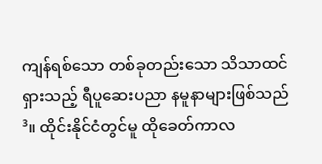ကျန်ရစ်သော တစ်ခုတည်းသော သိသာထင်ရှားသည့် ရီပူဆေးပညာ နမူနာများဖြစ်သည်³။ ထိုင်းနိုင်ငံတွင်မူ ထိုခေတ်ကာလ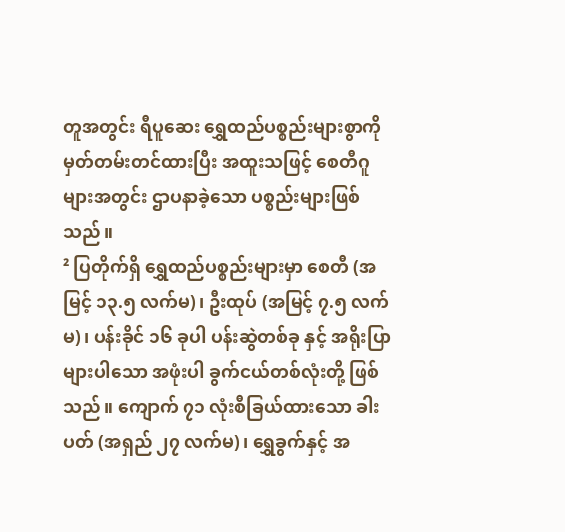တူအတွင်း ရီပူဆေး ရွှေထည်ပစ္စည်းများစွာကို မှတ်တမ်းတင်ထားပြီး အထူးသဖြင့် စေတီဂူများအတွင်း ဌာပနာခဲ့သော ပစ္စည်းများဖြစ်သည်။
² ပြတိုက်ရှိ ရွှေထည်ပစ္စည်းများမှာ စေတီ (အမြင့် ၁၃.၅ လက်မ)၊ ဦးထုပ် (အမြင့် ၇.၅ လက်မ)၊ ပန်းခိုင် ၁၆ ခုပါ ပန်းဆွဲတစ်ခု နှင့် အရိုးပြာများပါသော အဖုံးပါ ခွက်ငယ်တစ်လုံးတို့ ဖြစ်သည်။ ကျောက် ၇၁ လုံးစီခြယ်ထားသော ခါးပတ် (အရှည် ၂၇ လက်မ)၊ ရွှေခွက်နှင့် အ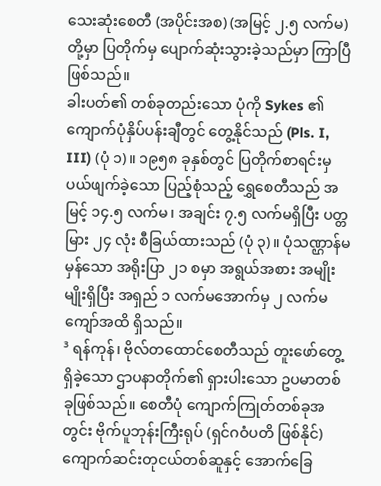သေးဆုံးစေတီ (အပိုင်းအစ) (အမြင့် ၂.၅ လက်မ) တို့မှာ ပြတိုက်မှ ပျောက်ဆုံးသွားခဲ့သည်မှာ ကြာပြီဖြစ်သည်။
ခါးပတ်၏ တစ်ခုတည်းသော ပုံကို Sykes ၏ ကျောက်ပုံနှိပ်ပန်းချီတွင် တွေ့နိုင်သည် (Pls. I, III) (ပုံ ၁)။ ၁၉၅၈ ခုနှစ်တွင် ပြတိုက်စာရင်းမှ ပယ်ဖျက်ခဲ့သော ပြည့်စုံသည့် ရွှေစေတီသည် အမြင့် ၁၄.၅ လက်မ၊ အချင်း ၇.၅ လက်မရှိပြီး ပတ္တမြား ၂၄ လုံး စီခြယ်ထားသည် (ပုံ ၃)။ ပုံသဏ္ဌာန်မမှန်သော အရိုးပြာ ၂၁ စမှာ အရွယ်အစား အမျိုးမျိုးရှိပြီး အရှည် ၁ လက်မအောက်မှ ၂ လက်မကျော်အထိ ရှိသည်။
³ ရန်ကုန်၊ ဗိုလ်တထောင်စေတီသည် တူးဖော်တွေ့ရှိခဲ့သော ဌာပနာတိုက်၏ ရှားပါးသော ဥပမာတစ်ခုဖြစ်သည်။ စေတီပုံ ကျောက်ကြုတ်တစ်ခုအတွင်း ဗိုက်ပူဘုန်းကြီးရုပ် (ရှင်ဂဝံပတိ ဖြစ်နိုင်) ကျောက်ဆင်းတုငယ်တစ်ဆူနှင့် အောက်ခြေ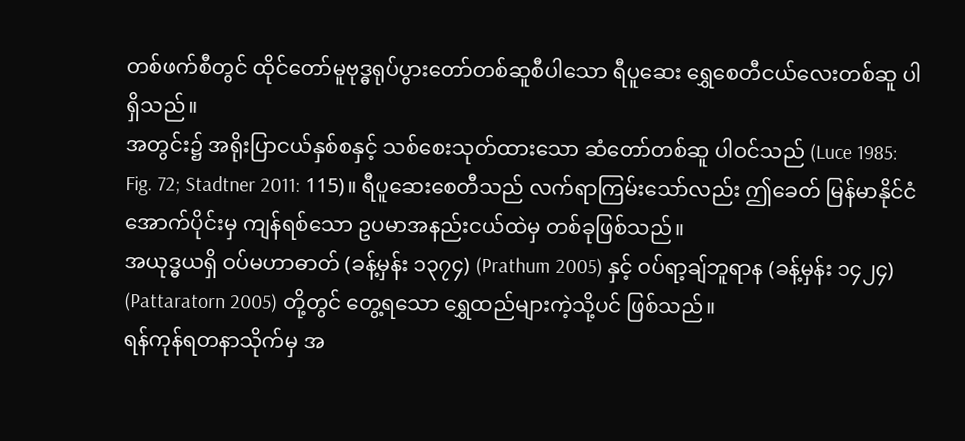တစ်ဖက်စီတွင် ထိုင်တော်မူဗုဒ္ဓရုပ်ပွားတော်တစ်ဆူစီပါသော ရီပူဆေး ရွှေစေတီငယ်လေးတစ်ဆူ ပါရှိသည်။
အတွင်း၌ အရိုးပြာငယ်နှစ်စနှင့် သစ်စေးသုတ်ထားသော ဆံတော်တစ်ဆူ ပါဝင်သည် (Luce 1985: Fig. 72; Stadtner 2011: 115)။ ရီပူဆေးစေတီသည် လက်ရာကြမ်းသော်လည်း ဤခေတ် မြန်မာနိုင်ငံအောက်ပိုင်းမှ ကျန်ရစ်သော ဥပမာအနည်းငယ်ထဲမှ တစ်ခုဖြစ်သည်။
အယုဒ္ဓယရှိ ဝပ်မဟာဓာတ် (ခန့်မှန်း ၁၃၇၄) (Prathum 2005) နှင့် ဝပ်ရာ့ချ်ဘူရာန (ခန့်မှန်း ၁၄၂၄) (Pattaratorn 2005) တို့တွင် တွေ့ရသော ရွှေထည်များကဲ့သို့ပင် ဖြစ်သည်။
ရန်ကုန်ရတနာသိုက်မှ အ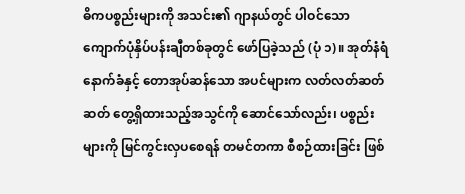ဓိကပစ္စည်းများကို အသင်း၏ ဂျာနယ်တွင် ပါဝင်သော ကျောက်ပုံနှိပ်ပန်းချီတစ်ခုတွင် ဖော်ပြခဲ့သည် (ပုံ ၁)။ အုတ်နံရံနောက်ခံနှင့် တောအုပ်ဆန်သော အပင်များက လတ်လတ်ဆတ်ဆတ် တွေ့ရှိထားသည့်အသွင်ကို ဆောင်သော်လည်း၊ ပစ္စည်းများကို မြင်ကွင်းလှပစေရန် တမင်တကာ စီစဉ်ထားခြင်း ဖြစ်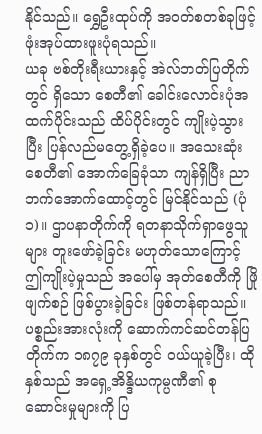နိုင်သည်။ ရွှေဦးထုပ်ကို အဝတ်စတစ်ခုဖြင့် ဖုံးအုပ်ထားဖူးပုံရသည်။
ယခု ဗစ်တိုးရီးယားနှင့် အဲလ်ဘတ်ပြတိုက်တွင် ရှိသော စေတီ၏ ခေါင်းလောင်းပုံအထက်ပိုင်းသည် ထိပ်ပိုင်းတွင် ကျိုးပဲ့သွားပြီး ပြန်လည်မတွေ့ရှိခဲ့ပေ။ အသေးဆုံးစေတီ၏ အောက်ခြေခုံသာ ကျန်ရှိပြီး ညာဘက်အောက်ထောင့်တွင် မြင်နိုင်သည် (ပုံ ၁)။ ဌာပနာတိုက်ကို ရတနာသိုက်ရှာဖွေသူများ တူးဖော်ခဲ့ခြင်း မဟုတ်သောကြောင့် ဤကျိုးပဲ့မှုသည် အပေါ်မှ အုတ်စေတီကို ဖြိုဖျက်စဉ် ဖြစ်ပွားခဲ့ခြင်း ဖြစ်တန်ရာသည်။
ပစ္စည်းအားလုံးကို ဆောက်ကင်ဆင်တန်ပြတိုက်က ၁၈၇၉ ခုနှစ်တွင် ဝယ်ယူခဲ့ပြီး၊ ထိုနှစ်သည် အရှေ့အိန္ဒိယကုမ္ပဏီ၏ စုဆောင်းမှုများကို ပြ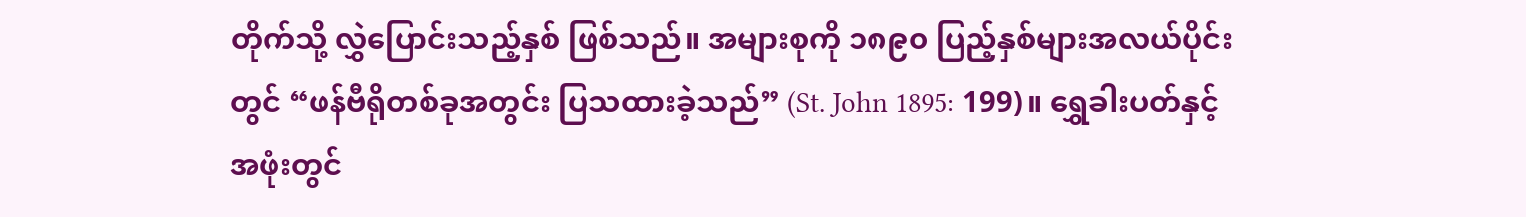တိုက်သို့ လွှဲပြောင်းသည့်နှစ် ဖြစ်သည်။ အများစုကို ၁၈၉၀ ပြည့်နှစ်များအလယ်ပိုင်းတွင် “ဖန်ဗီရိုတစ်ခုအတွင်း ပြသထားခဲ့သည်” (St. John 1895: 199)။ ရွှေခါးပတ်နှင့် အဖုံးတွင်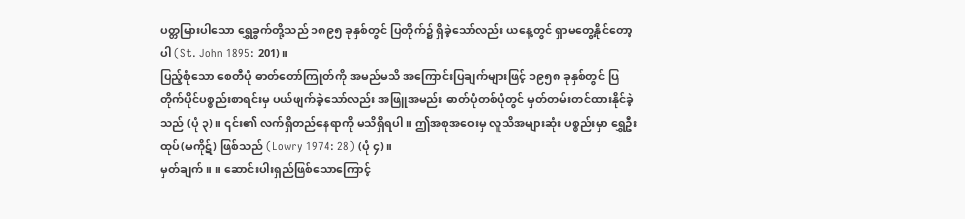ပတ္တမြားပါသော ရွှေခွက်တို့သည် ၁၈၉၅ ခုနှစ်တွင် ပြတိုက်၌ ရှိခဲ့သော်လည်း ယနေ့တွင် ရှာမတွေ့နိုင်တော့ပါ (St. John 1895: 201)။
ပြည့်စုံသော စေတီပုံ ဓာတ်တော်ကြုတ်ကို အမည်မသိ အကြောင်းပြချက်များဖြင့် ၁၉၅၈ ခုနှစ်တွင် ပြတိုက်ပိုင်ပစ္စည်းစာရင်းမှ ပယ်ဖျက်ခဲ့သော်လည်း အဖြူအမည်း ဓာတ်ပုံတစ်ပုံတွင် မှတ်တမ်းတင်ထားနိုင်ခဲ့သည် (ပုံ ၃)။ ၎င်း၏ လက်ရှိတည်နေရာကို မသိရှိရပါ။ ဤအစုအဝေးမှ လူသိအများဆုံး ပစ္စည်းမှာ ရွှေဦးထုပ်(မကိုဋ်) ဖြစ်သည် (Lowry 1974: 28) (ပုံ ၄)။
မှတ်ချက်။ ။ ဆောင်းပါးရှည်ဖြစ်သောကြောင့်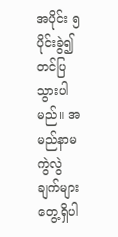အပိုင်း ၅ ပိုင်းခွဲ၍ တင်ပြသွားပါမည်။ အမည်နာမ ကွဲလွဲချက်များတွေ့ရှိပါ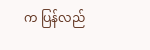က ပြန်လည်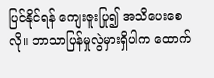ပြင်နိုင်ရန် ကျေးဇူးပြု၍ အသိပေးစေလို။ ဘာသာပြန်မှုလွဲမှားရှိပါက ထောက်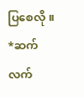ပြစေလို။
*ဆက်လက်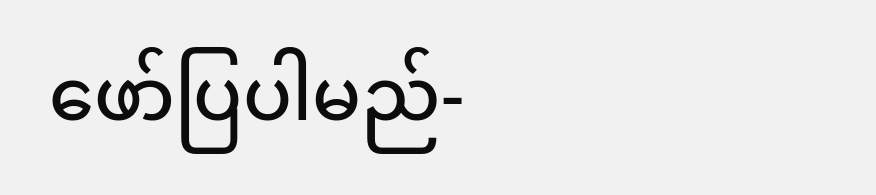ဖော်ပြပါမည်-